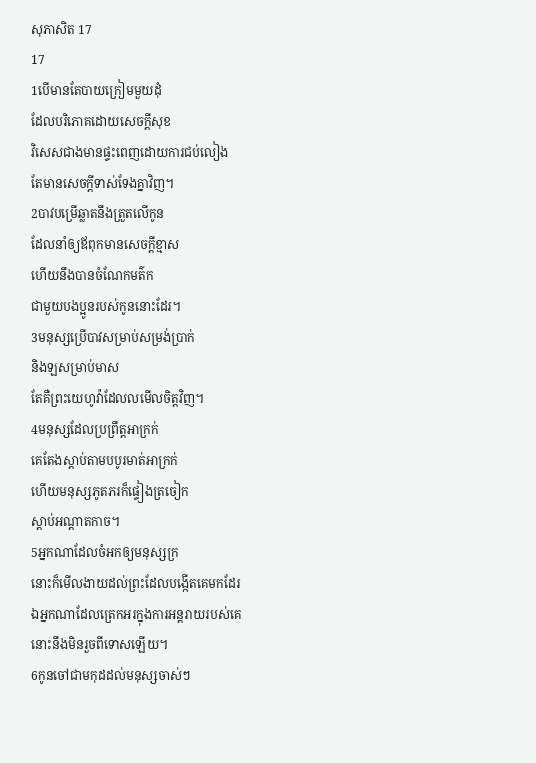សុភាសិត 17
17
1បើមានតែបាយក្រៀមមួយដុំ
ដែលបរិភោគដោយសេចក្ដីសុខ
វិសេសជាងមានផ្ទះពេញដោយការជប់លៀង
តែមានសេចក្ដីទាស់ទែងគ្នាវិញ។
2បាវបម្រើឆ្លាតនឹងត្រួតលើកូន
ដែលនាំឲ្យឪពុកមានសេចក្ដីខ្មាស
ហើយនឹងបានចំណែកមត៌ក
ជាមួយបងប្អូនរបស់កូននោះដែរ។
3មនុស្សប្រើបាវសម្រាប់សម្រង់ប្រាក់
និងឡសម្រាប់មាស
តែគឺព្រះយេហូវ៉ាដែលលមើលចិត្តវិញ។
4មនុស្សដែលប្រព្រឹត្តអាក្រក់
គេតែងស្តាប់តាមបបូរមាត់អាក្រក់
ហើយមនុស្សភូតភរក៏ផ្ទៀងត្រចៀក
ស្តាប់អណ្ដាតកាច។
5អ្នកណាដែលចំអកឲ្យមនុស្សក្រ
នោះក៏មើលងាយដល់ព្រះដែលបង្កើតគេមកដែរ
ឯអ្នកណាដែលត្រេកអរក្នុងការអន្តរាយរបស់គេ
នោះនឹងមិនរួចពីទោសឡើយ។
6កូនចៅជាមកុដដល់មនុស្សចាស់ៗ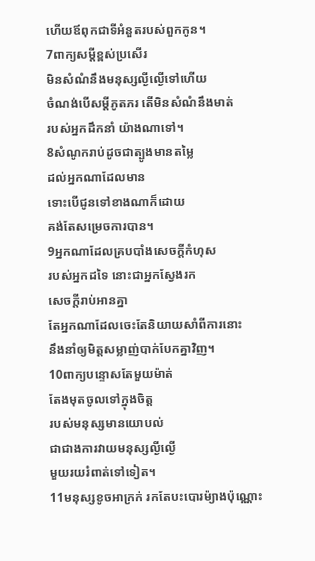ហើយឪពុកជាទីអំនួតរបស់ពួកកូន។
7ពាក្យសម្ដីខ្ពស់ប្រសើរ
មិនសំណំនឹងមនុស្សល្ងីល្ងើទៅហើយ
ចំណង់បើសម្ដីភូតភរ តើមិនសំណំនឹងមាត់
របស់អ្នកដឹកនាំ យ៉ាងណាទៅ។
8សំណូករាប់ដូចជាត្បូងមានតម្លៃ
ដល់អ្នកណាដែលមាន
ទោះបើជូនទៅខាងណាក៏ដោយ
គង់តែសម្រេចការបាន។
9អ្នកណាដែលគ្របបាំងសេចក្ដីកំហុស
របស់អ្នកដទៃ នោះជាអ្នកស្វែងរក
សេចក្ដីរាប់អានគ្នា
តែអ្នកណាដែលចេះតែនិយាយសាំពីការនោះ
នឹងនាំឲ្យមិត្តសម្លាញ់បាក់បែកគ្នាវិញ។
10ពាក្យបន្ទោសតែមួយម៉ាត់
តែងមុតចូលទៅក្នុងចិត្ត
របស់មនុស្សមានយោបល់
ជាជាងការវាយមនុស្សល្ងីល្ងើ
មួយរយរំពាត់ទៅទៀត។
11មនុស្សខូចអាក្រក់ រកតែបះបោរម៉្យាងប៉ុណ្ណោះ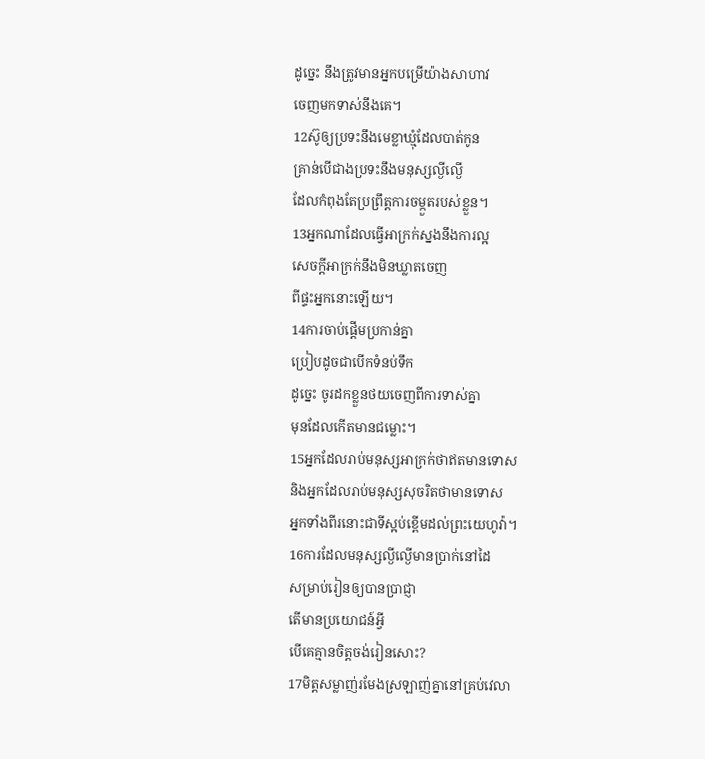ដូច្នេះ នឹងត្រូវមានអ្នកបម្រើយ៉ាងសាហាវ
ចេញមកទាស់នឹងគេ។
12ស៊ូឲ្យប្រទះនឹងមេខ្លាឃ្មុំដែលបាត់កូន
គ្រាន់បើជាងប្រទះនឹងមនុស្សល្ងីល្ងើ
ដែលកំពុងតែប្រព្រឹត្តការចម្កួតរបស់ខ្លួន។
13អ្នកណាដែលធ្វើអាក្រក់ស្នងនឹងការល្អ
សេចក្ដីអាក្រក់នឹងមិនឃ្លាតចេញ
ពីផ្ទះអ្នកនោះឡើយ។
14ការចាប់ផ្តើមប្រកាន់គ្នា
ប្រៀបដូចជាបើកទំនប់ទឹក
ដូច្នេះ ចូរដកខ្លួនថយចេញពីការទាស់គ្នា
មុនដែលកើតមានជម្លោះ។
15អ្នកដែលរាប់មនុស្សអាក្រក់ថាឥតមានទោស
និងអ្នកដែលរាប់មនុស្សសុចរិតថាមានទោស
អ្នកទាំងពីរនោះជាទីស្អប់ខ្ពើមដល់ព្រះយេហូវ៉ា។
16ការដែលមនុស្សល្ងីល្ងើមានប្រាក់នៅដៃ
សម្រាប់រៀនឲ្យបានប្រាជ្ញា
តើមានប្រយោជន៍អ្វី
បើគេគ្មានចិត្តចង់រៀនសោះ?
17មិត្តសម្លាញ់រមែងស្រឡាញ់គ្នានៅគ្រប់វេលា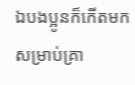ឯបងប្អូនក៏កើតមកសម្រាប់គ្រា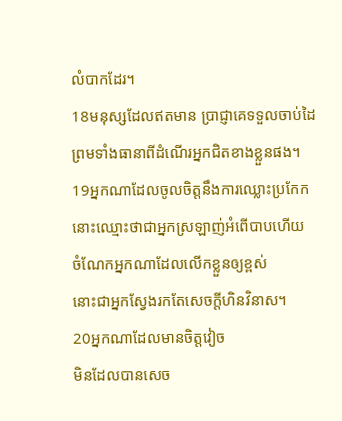លំបាកដែរ។
18មនុស្សដែលឥតមាន ប្រាជ្ញាគេទទួលចាប់ដៃ
ព្រមទាំងធានាពីដំណើរអ្នកជិតខាងខ្លួនផង។
19អ្នកណាដែលចូលចិត្តនឹងការឈ្លោះប្រកែក
នោះឈ្មោះថាជាអ្នកស្រឡាញ់អំពើបាបហើយ
ចំណែកអ្នកណាដែលលើកខ្លួនឲ្យខ្ពស់
នោះជាអ្នកស្វែងរកតែសេចក្ដីហិនវិនាស។
20អ្នកណាដែលមានចិត្តវៀច
មិនដែលបានសេច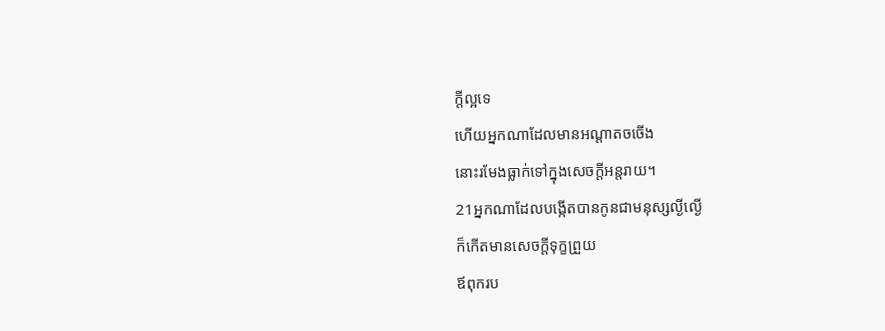ក្ដីល្អទេ
ហើយអ្នកណាដែលមានអណ្ដាតចចើង
នោះរមែងធ្លាក់ទៅក្នុងសេចក្ដីអន្តរាយ។
21អ្នកណាដែលបង្កើតបានកូនជាមនុស្សល្ងីល្ងើ
ក៏កើតមានសេចក្ដីទុក្ខព្រួយ
ឪពុករប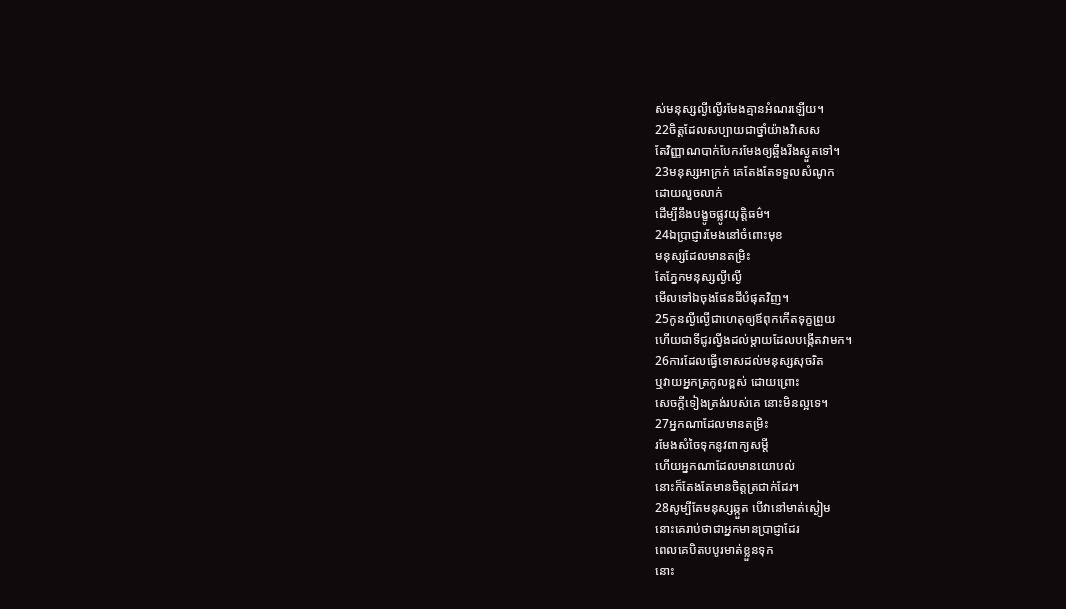ស់មនុស្សល្ងីល្ងើរមែងគ្មានអំណរឡើយ។
22ចិត្តដែលសប្បាយជាថ្នាំយ៉ាងវិសេស
តែវិញ្ញាណបាក់បែករមែងឲ្យឆ្អឹងរីងស្ងួតទៅ។
23មនុស្សអាក្រក់ គេតែងតែទទួលសំណូក
ដោយលួចលាក់
ដើម្បីនឹងបង្ខូចផ្លូវយុត្តិធម៌។
24ឯប្រាជ្ញារមែងនៅចំពោះមុខ
មនុស្សដែលមានតម្រិះ
តែភ្នែកមនុស្សល្ងីល្ងើ
មើលទៅឯចុងផែនដីបំផុតវិញ។
25កូនល្ងីល្ងើជាហេតុឲ្យឪពុកកើតទុក្ខព្រួយ
ហើយជាទីជូរល្វីងដល់ម្តាយដែលបង្កើតវាមក។
26ការដែលធ្វើទោសដល់មនុស្សសុចរិត
ឬវាយអ្នកត្រកូលខ្ពស់ ដោយព្រោះ
សេចក្ដីទៀងត្រង់របស់គេ នោះមិនល្អទេ។
27អ្នកណាដែលមានតម្រិះ
រមែងសំចៃទុកនូវពាក្យសម្ដី
ហើយអ្នកណាដែលមានយោបល់
នោះក៏តែងតែមានចិត្តត្រជាក់ដែរ។
28សូម្បីតែមនុស្សឆ្កួត បើវានៅមាត់ស្ងៀម
នោះគេរាប់ថាជាអ្នកមានប្រាជ្ញាដែរ
ពេលគេបិតបបូរមាត់ខ្លួនទុក
នោះ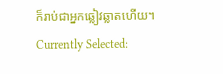ក៏រាប់ជាអ្នកឆ្លៀវឆ្លាតហើយ។
Currently Selected: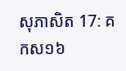សុភាសិត 17: គកស១៦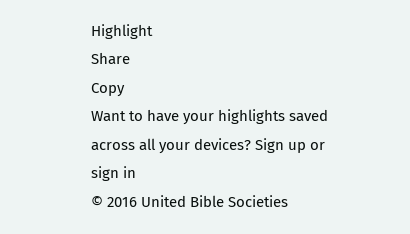Highlight
Share
Copy
Want to have your highlights saved across all your devices? Sign up or sign in
© 2016 United Bible Societies